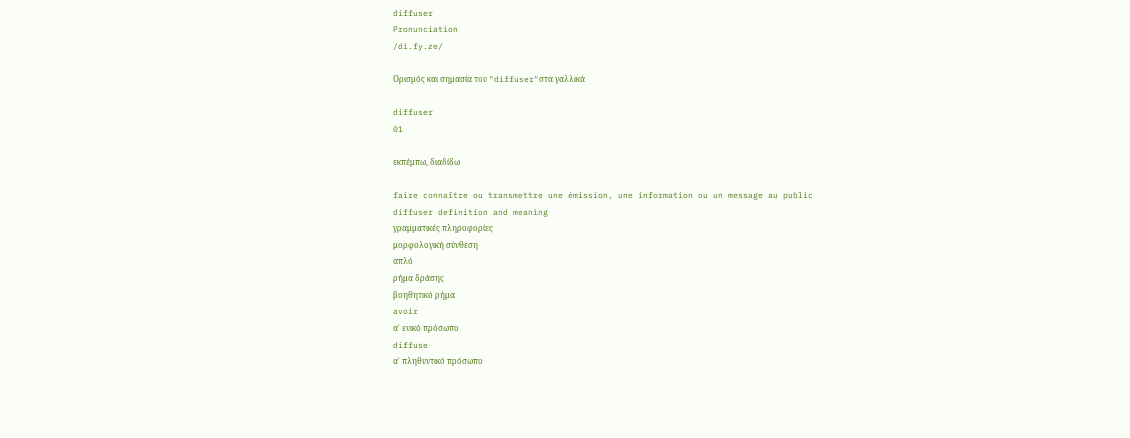diffuser
Pronunciation
/di.fy.ze/

Ορισμός και σημασία του "diffuser"στα γαλλικά

diffuser
01

εκπέμπω, διαδίδω

faire connaître ou transmettre une émission, une information ou un message au public
diffuser definition and meaning
γραμματικές πληροφορίες
μορφολογική σύνθεση
απλό
ρήμα δράσης
βοηθητικό ρήμα
avoir
α΄ ενικό πρόσωπο
diffuse
α΄ πληθυντικό πρόσωπο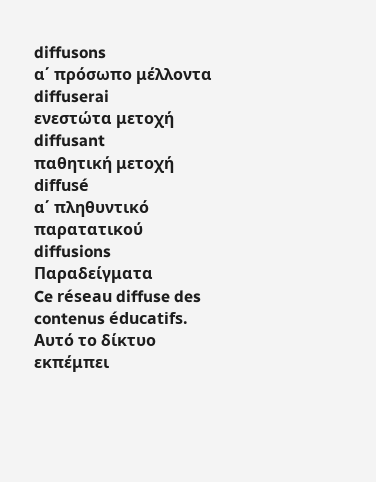diffusons
α΄ πρόσωπο μέλλοντα
diffuserai
ενεστώτα μετοχή
diffusant
παθητική μετοχή
diffusé
α΄ πληθυντικό παρατατικού
diffusions
Παραδείγματα
Ce réseau diffuse des contenus éducatifs.
Αυτό το δίκτυο εκπέμπει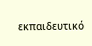εκπαιδευτικό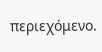περιεχόμενο.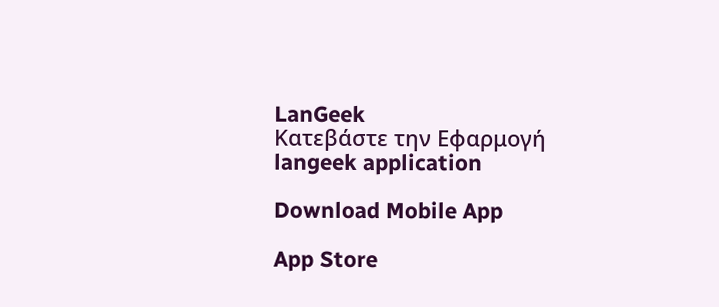LanGeek
Κατεβάστε την Εφαρμογή
langeek application

Download Mobile App

App Store